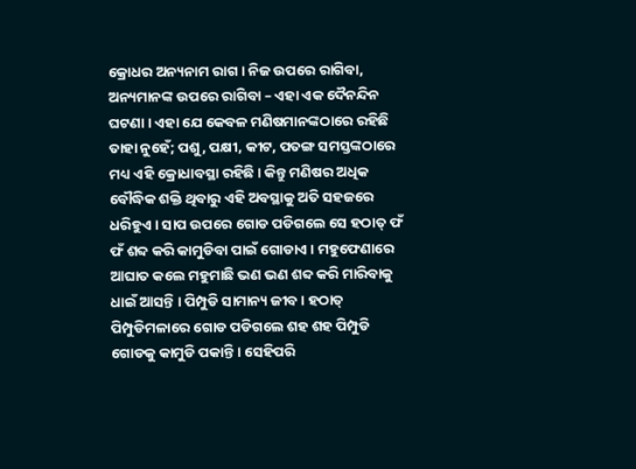କ୍ରୋଧର ଅନ୍ୟନାମ ରାଗ । ନିଜ ଉପରେ ରାଗିବା, ଅନ୍ୟମାନଙ୍କ ଉପରେ ରାଗିବା – ଏହା ଏକ ଦୈନନ୍ଦିନ ଘଟଣା । ଏହା ଯେ କେବଳ ମଣିଷମାନଙ୍କଠାରେ ରହିଛି ତାହା ନୁହେଁ; ପଶୁ, ପକ୍ଷୀ, କୀଟ, ପତଙ୍ଗ ସମସ୍ତଙ୍କଠାରେ ମଧ୍ୟ ଏହି କ୍ରୋଧାବସ୍ଥା ରହିଛି । କିନ୍ତୁ ମଣିଷର ଅଧିକ ବୌଦ୍ଧିକ ଶକ୍ତି ଥିବାରୁ ଏହି ଅବସ୍ଥାକୁ ଅତି ସହଜରେ ଧରିହୁଏ । ସାପ ଉପରେ ଗୋଡ ପଡିଗଲେ ସେ ହଠାତ୍ ଫଁ ଫଁ ଶବ୍ଦ କରି କାମୁଡିବା ପାଇଁ ଗୋଡାଏ । ମହୁଫେଣାରେ ଆଘାତ କଲେ ମହୁମାଛି ଭଣ ଭଣ ଶବ୍ଦ କରି ମାରିବାକୁ ଧାଇଁ ଆସନ୍ତି । ପିମ୍ପୁଡି ସାମାନ୍ୟ ଜୀବ । ହଠାତ୍ ପିମ୍ପୁଡିମଳାରେ ଗୋଡ ପଡିଗଲେ ଶହ ଶହ ପିମ୍ପୁଡି ଗୋଡକୁ କାମୁଡି ପକାନ୍ତି । ସେହିପରି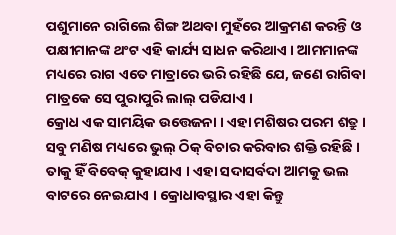ପଶୁମାନେ ରାଗିଲେ ଶିଙ୍ଗ ଅଥବା ମୁହଁରେ ଆକ୍ରମଣ କରନ୍ତି ଓ ପକ୍ଷୀମାନଙ୍କ ଥଂଟ ଏହି କାର୍ଯ୍ୟ ସାଧନ କରିଥାଏ । ଆମମାନଙ୍କ ମଧ୍ୟରେ ରାଗ ଏତେ ମାତ୍ରାରେ ଭରି ରହିଛି ଯେ, ଜଣେ ରାଗିବା ମାତ୍ରକେ ସେ ପୁରାପୁରି ଲାଲ୍ ପଡିଯାଏ ।
କ୍ରୋଧ ଏକ ସାମୟିକ ଉତ୍ତେଜନା । ଏହା ମଶିଷର ପରମ ଶତ୍ରୁ । ସବୁ ମଣିଷ ମଧ୍ୟରେ ଭୁଲ୍ ଠିକ୍ ବିଚାର କରିବାର ଶକ୍ତି ରହିଛି । ତାକୁ ହିଁ ବିବେକ୍ କୁହାଯାଏ । ଏହା ସଦାସର୍ବଦା ଆମକୁ ଭଲ ବାଟରେ ନେଇଯାଏ । କ୍ରୋଧାବସ୍ଥାର ଏହା କିନ୍ତୁ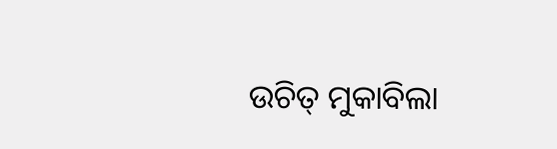ଉଚିତ୍ ମୁକାବିଲା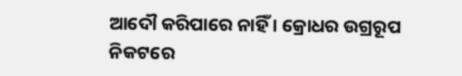ଆଦୌ କରିପାରେ ନାହିଁ । କ୍ରୋଧର ଉଗ୍ରରୂପ ନିକଟରେ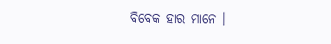ବିବେକ ହାର ମାନେ ।